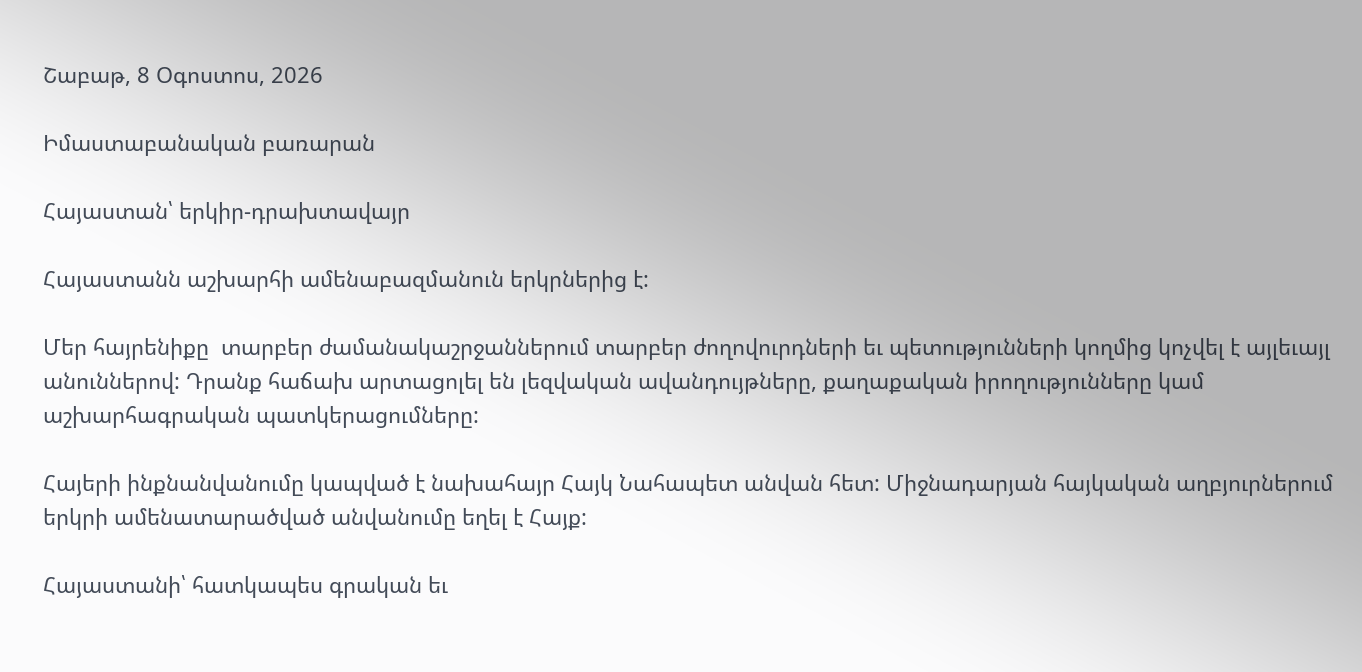Շաբաթ, 8 Օգոստոս, 2026

Իմաստաբանական բառարան

Հայաստան՝ երկիր-դրախտավայր

Հայաստանն աշխարհի ամենաբազմանուն երկրներից է:

Մեր հայրենիքը  տարբեր ժամանակաշրջաններում տարբեր ժողովուրդների եւ պետությունների կողմից կոչվել է այլեւայլ անուններով: Դրանք հաճախ արտացոլել են լեզվական ավանդույթները, քաղաքական իրողությունները կամ աշխարհագրական պատկերացումները:

Հայերի ինքնանվանումը կապված է նախահայր Հայկ Նահապետ անվան հետ: Միջնադարյան հայկական աղբյուրներում երկրի ամենատարածված անվանումը եղել է Հայք:

Հայաստանի՝ հատկապես գրական եւ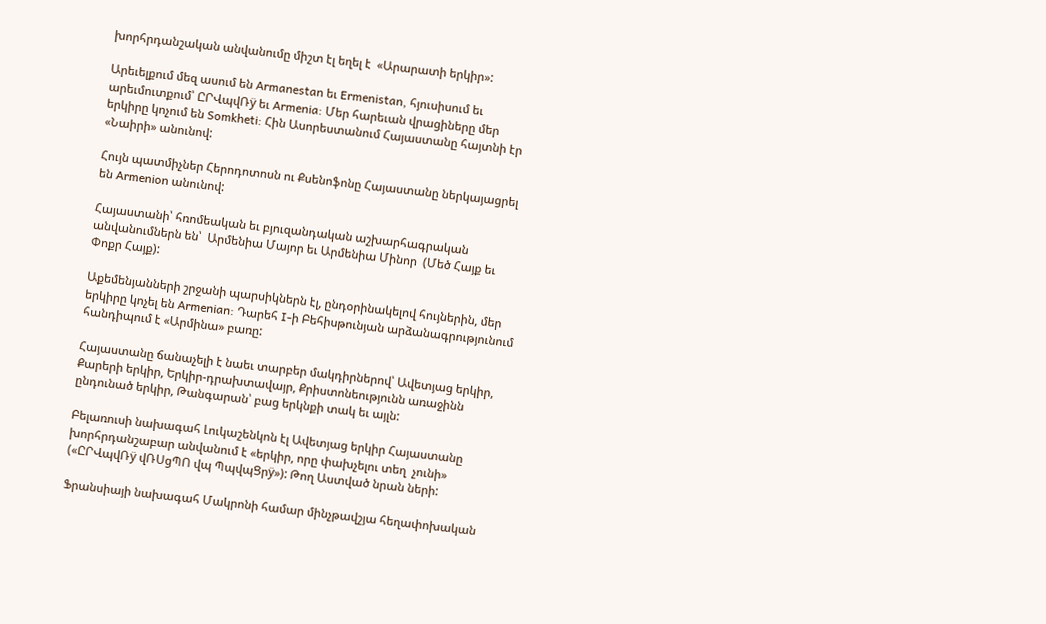խորհրդանշական անվանումը միշտ էլ եղել է  «Արարատի երկիր»:

Արեւելքում մեզ ասում են Armanestan եւ Ermenistan, հյուսիսում եւ արեւմուտքում՝ ԸՐՎպվՌÿ եւ Armenia: Մեր հարեւան վրացիները մեր երկիրը կոչում են Somkheti: Հին Ասորեստանում Հայաստանը հայտնի էր «Նաիրի» անունով:

Հույն պատմիչներ Հերոդոտոսն ու Քսենոֆոնը Հայաստանը ներկայացրել են Armenion անունով:

Հայաստանի՝ հռոմեական եւ բյուզանդական աշխարհագրական անվանումներն են՝  Արմենիա Մայոր եւ Արմենիա Մինոր  (Մեծ Հայք եւ Փոքր Հայք):

Աքեմենյանների շրջանի պարսիկներն էլ, ընդօրինակելով հույներին, մեր երկիրը կոչել են Armenian: Դարեհ I-ի Բեհիսթունյան արձանագրությունում հանդիպում է «Արմինա» բառը:

Հայաստանը ճանաչելի է նաեւ տարբեր մակդիրներով՝ Ավետյաց երկիր, Քարերի երկիր, Երկիր-դրախտավայր, Քրիստոնեությունն առաջինն ընդունած երկիր, Թանգարան՝ բաց երկնքի տակ եւ այլն:

Բելառուսի նախագահ Լուկաշենկոն էլ Ավետյաց երկիր Հայաստանը խորհրդանշաբար անվանում է «երկիր, որը փախչելու տեղ  չունի» («ԸՐՎպվՌÿ վՌՍցՊՈ վպ ՊպվպՑրÿ»): Թող Աստված նրան ների:

Ֆրանսիայի նախագահ Մակրոնի համար մինչթավշյա հեղափոխական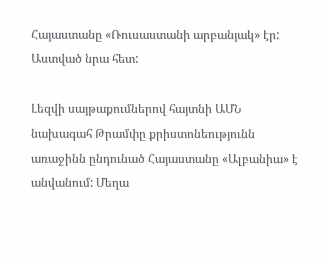Հայաստանը «Ռուսաստանի արբանյակ» էր: Աստված նրա հետ:

Լեզվի սայթաքումներով հայտնի ԱՄՆ նախագահ Թրամփը քրիստոնեությունն առաջինն ընդունած Հայաստանը «Ալբանիա» է անվանում: Մեղա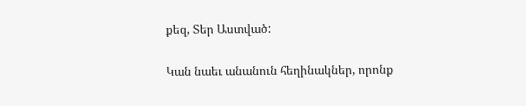քեզ, Տեր Աստված:

Կան նաեւ անանուն հեղինակներ, որոնք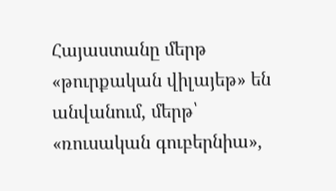Հայաստանը մերթ «թուրքական վիլայեթ» են անվանում, մերթ՝ «ռուսական գուբերնիա»,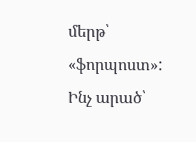մերթ՝ «ֆորպոստ»: Ինչ արած՝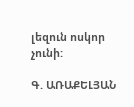լեզուն ոսկոր չունի:

Գ. ԱՌԱՔԵԼՅԱՆ